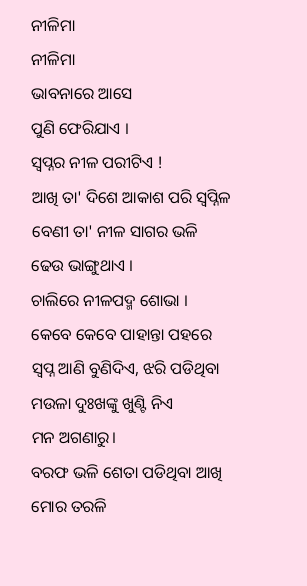ନୀଳିମା
ନୀଳିମା
ଭାବନାରେ ଆସେ
ପୁଣି ଫେରିଯାଏ ।
ସ୍ବପ୍ନର ନୀଳ ପରୀଟିଏ !
ଆଖି ତା' ଦିଶେ ଆକାଶ ପରି ସ୍ବପ୍ନିଳ
ବେଣୀ ତା' ନୀଳ ସାଗର ଭଳି
ଢେଉ ଭାଙ୍ଗୁଥାଏ ।
ଚାଲିରେ ନୀଳପଦ୍ମ ଶୋଭା ।
କେବେ କେବେ ପାହାନ୍ତା ପହରେ
ସ୍ବପ୍ନ ଆଣି ବୁଣିଦିଏ, ଝରି ପଡିଥିବା
ମଉଳା ଦୁଃଖଙ୍କୁ ଖୁଣ୍ଟି ନିଏ
ମନ ଅଗଣାରୁ।
ବରଫ ଭଳି ଶେତା ପଡିଥିବା ଆଖି
ମୋର ତରଳି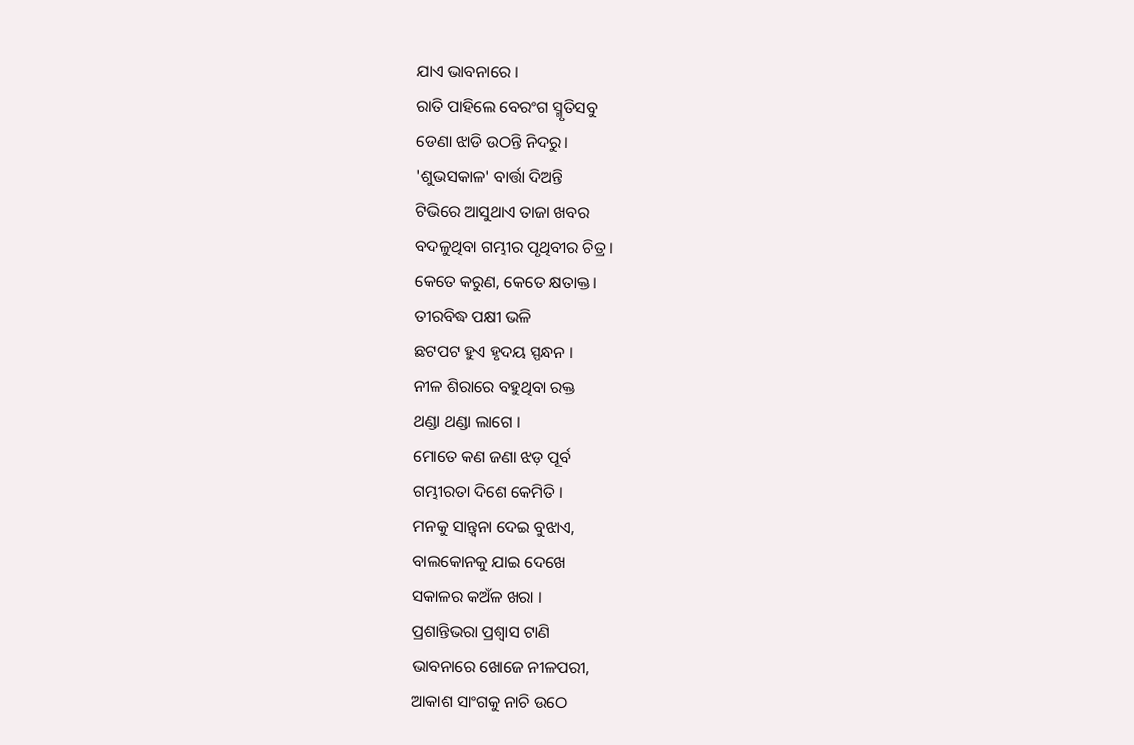ଯାଏ ଭାବନାରେ ।
ରାତି ପାହିଲେ ବେରଂଗ ସ୍ମୃତିସବୁ
ଡେଣା ଝାଡି ଉଠନ୍ତି ନିଦରୁ।
'ଶୁଭସକାଳ' ବାର୍ତ୍ତା ଦିଅନ୍ତି
ଟିଭିରେ ଆସୁଥାଏ ତାଜା ଖବର
ବଦଳୁଥିବା ଗମ୍ଭୀର ପୃଥିବୀର ଚିତ୍ର ।
କେତେ କରୁଣ, କେତେ କ୍ଷତାକ୍ତ।
ତୀରବିଦ୍ଧ ପକ୍ଷୀ ଭଳି
ଛଟପଟ ହୁଏ ହୃଦୟ ସ୍ପନ୍ଧନ ।
ନୀଳ ଶିରାରେ ବହୁଥିବା ରକ୍ତ
ଥଣ୍ଡା ଥଣ୍ଡା ଲାଗେ ।
ମୋତେ କଣ ଜଣା ଝଡ଼ ପୂର୍ବ
ଗମ୍ଭୀରତା ଦିଶେ କେମିତି ।
ମନକୁ ସାନ୍ତ୍ବନା ଦେଇ ବୁଝାଏ,
ବାଲକୋନକୁ ଯାଇ ଦେଖେ
ସକାଳର କଅଁଳ ଖରା ।
ପ୍ରଶାନ୍ତିଭରା ପ୍ରଶ୍ବାସ ଟାଣି
ଭାବନାରେ ଖୋଜେ ନୀଳପରୀ,
ଆକାଶ ସାଂଗକୁ ନାଚି ଉଠେ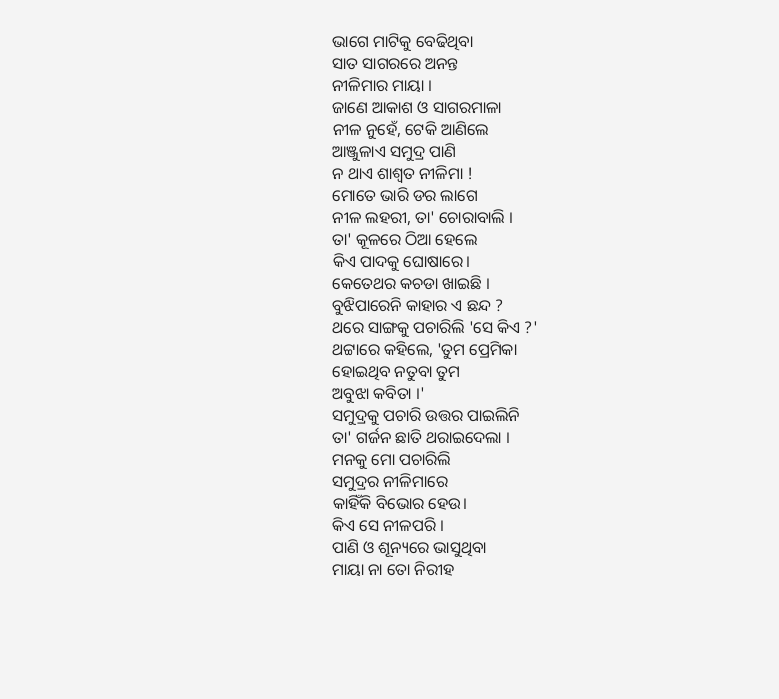ଭାଗେ ମାଟିକୁ ବେଢିଥିବା
ସାତ ସାଗରରେ ଅନନ୍ତ
ନୀଳିମାର ମାୟା ।
ଜାଣେ ଆକାଶ ଓ ସାଗରମାଳା
ନୀଳ ନୁହେଁ, ଟେକି ଆଣିଲେ
ଆଞ୍ଜୁଳାଏ ସମୁଦ୍ର ପାଣି
ନ ଥାଏ ଶାଶ୍ବତ ନୀଳିମା !
ମୋତେ ଭାରି ଡର ଲାଗେ
ନୀଳ ଲହରୀ, ତା' ଚୋରାବାଲି ।
ତା' କୂଳରେ ଠିଆ ହେଲେ
କିଏ ପାଦକୁ ଘୋଷାରେ।
କେତେଥର କଚଡା ଖାଇଛି ।
ବୁଝିପାରେନି କାହାର ଏ ଛନ୍ଦ ?
ଥରେ ସାଙ୍ଗକୁ ପଚାରିଲି 'ସେ କିଏ ?'
ଥଟ୍ଟାରେ କହିଲେ, 'ତୁମ ପ୍ରେମିକା
ହୋଇଥିବ ନତୁବା ତୁମ
ଅବୁଝା କବିତା ।'
ସମୁଦ୍ରକୁ ପଚାରି ଉତ୍ତର ପାଇଲିନି
ତା' ଗର୍ଜନ ଛାତି ଥରାଇଦେଲା ।
ମନକୁ ମୋ ପଚାରିଲି
ସମୁଦ୍ରର ନୀଳିମାରେ
କାହିଁକି ବିଭୋର ହେଉ।
କିଏ ସେ ନୀଳପରି ।
ପାଣି ଓ ଶୂନ୍ୟରେ ଭାସୁଥିବା
ମାୟା ନା ତୋ ନିରୀହ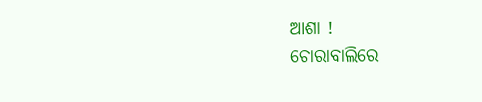ଆଶା !
ଚୋରାବାଲିରେ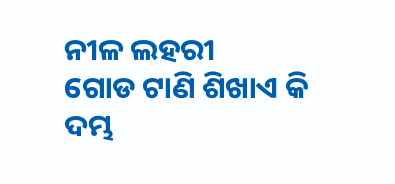ନୀଳ ଲହରୀ
ଗୋଡ ଟାଣି ଶିଖାଏ କି
ଦମ୍ଭ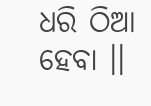ଧରି ଠିଆ ହେବା ।।